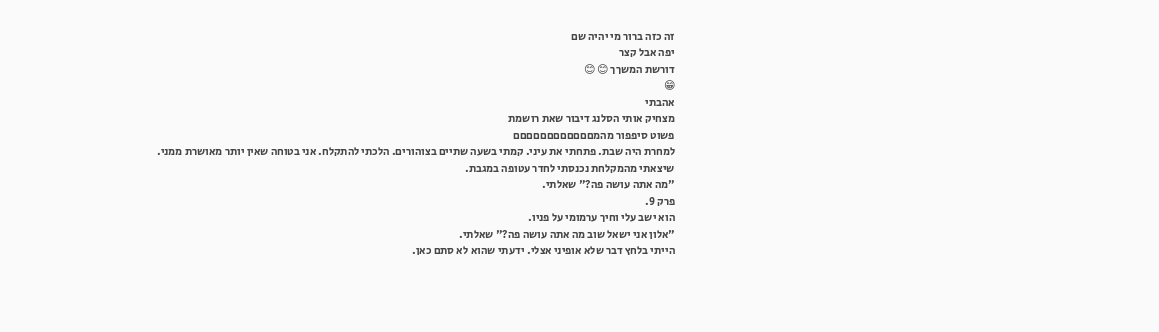זה כזה ברור מי יהיה שם
יפה אבל קצר
דורשת המשךך 😊 😊
😁
אהבתי
מצחיק אותי הסלנג דיבור שאת רושמת
פשוט סיפפור מהמםםםםםםםםםםםם
למחרת היה שבת. פתחתי את עיני. קמתי בשעה שתיים בצוהורים. הלכתי להתקלח. אני בטוחה שאין יותר מאושרת ממני.
שיצאתי מהמקלחת נכנסתי לחדר עטופה במגבת.
"מה אתה עושה פה?" שאלתי.
פרק 9.
הוא ישב עלי וחיך ערמומי על פניו.
"אלון אני ישאל שוב מה אתה עושה פה?" שאלתי.
הייתי בלחץ דבר שלא אופיני אצלי. ידעתי שהוא לא סתם כאן.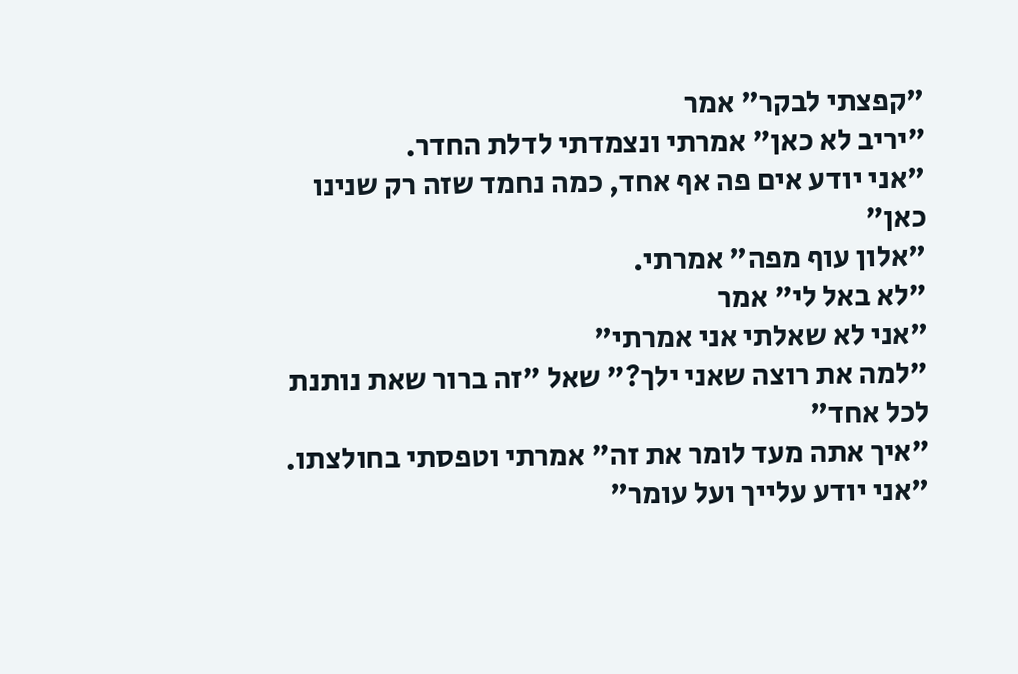"קפצתי לבקר" אמר
"יריב לא כאן" אמרתי ונצמדתי לדלת החדר.
"אני יודע אים פה אף אחד, כמה נחמד שזה רק שנינו כאן"
"אלון עוף מפה" אמרתי.
"לא באל לי" אמר
"אני לא שאלתי אני אמרתי"
"למה את רוצה שאני ילך?" שאל "זה ברור שאת נותנת לכל אחד"
"איך אתה מעד לומר את זה" אמרתי וטפסתי בחולצתו.
"אני יודע עלייך ועל עומר"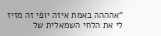"אהההה באמת איזה יופי זה מזיז לי את הלחי השמאלית של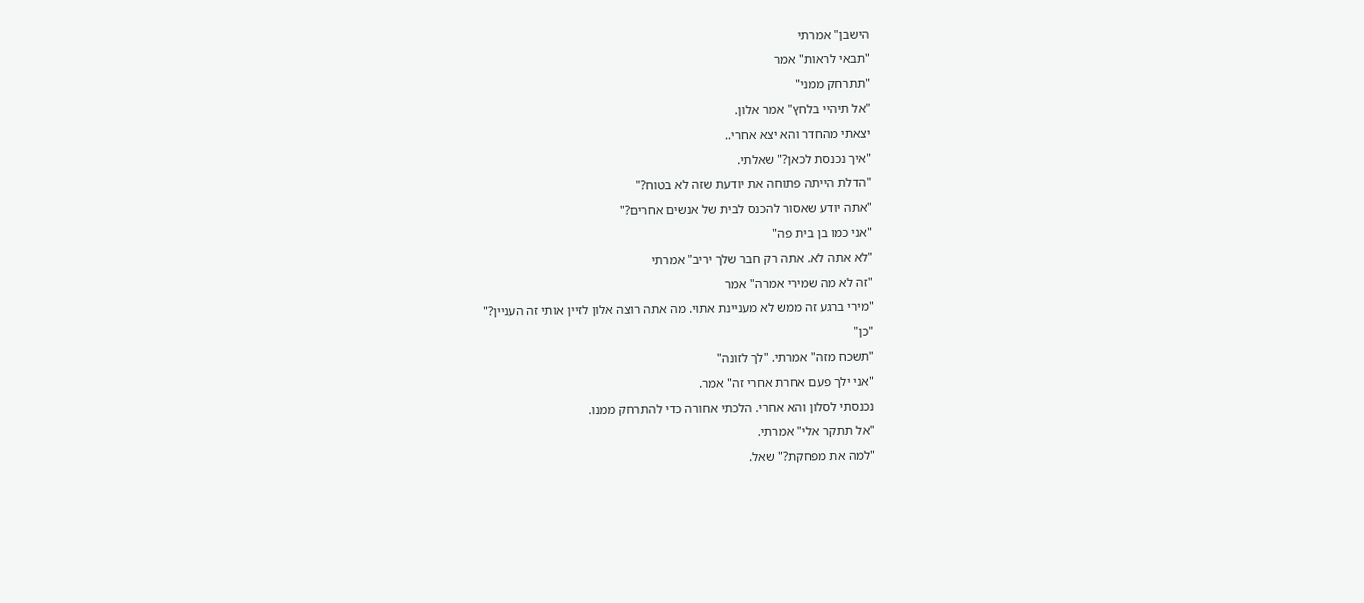הישבן" אמרתי
"תבאי לראות" אמר
"תתרחק ממני"
"אל תיהיי בלחץ" אמר אלון.
יצאתי מהחדר והא יצא אחרי..
"איך נכנסת לכאן?" שאלתי.
"הדלת הייתה פתוחה את יודעת שזה לא בטוח?"
"אתה יודע שאסור להכנס לבית של אנשים אחרים?"
"אני כמו בן בית פה"
"לא אתה לא. אתה רק חבר שלך יריב" אמרתי
"זה לא מה שמירי אמרה" אמר
"מירי ברגע זה ממש לא מעניינת אתוי. מה אתה רוצה אלון לזיין אותי זה העניין?"
"כן"
"תשכח מזה" אמרתי. "לך לזונה"
"אני ילך פעם אחרת אחרי זה" אמר.
נכנסתי לסלון והא אחרי. הלכתי אחורה כדי להתרחק ממנו.
"אל תתקר אלי" אמרתי.
"למה את מפחקת?" שאל.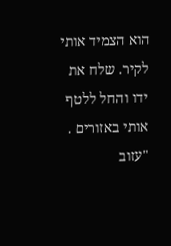הוא הצמיד אותי לקיר. שלח את ידו והחל ללטף אותי באזורים .
"עזוב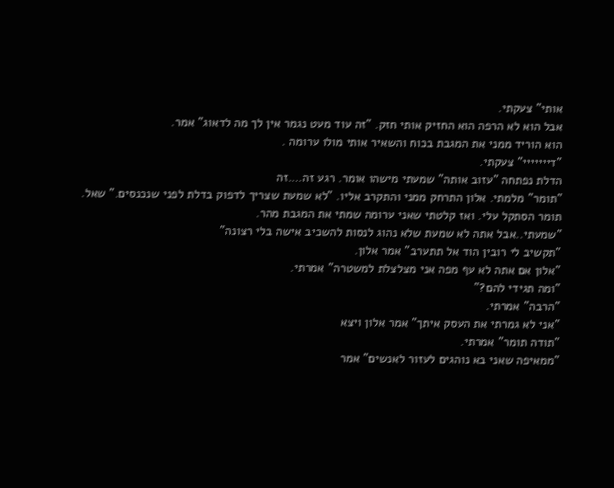אותי" צעקתי.
אבל הוא לא הרפה הוא החזיק אותי חזק. "זה עוד מעט נגמר אין לך מה לדאוג" אמר.
הוא הוריד ממני את המגבת בכוח והשאיר אותי מולו ערומה .
"דייייייי" צעקתי.
הדלת נפתחה "עזוב אותה" שמעתי מישהו אומר. רגע זה….זה
"תומר" מלמתי. אלון התרחק ממני והתקרב אליו. "לא שמעת שצריך לדפוק בדלת לפני שנכנסים." שאל.
תומר הסתקל עלי. ואז קלטתי שאני ערומה שמתי את המגבת מהר.
"שמעתי..אבל אתה לא שמעת שלא נהוג לנסות להשכיב אישה בלי רצונה"
"תקשיב לי רובין הוד אל תתערב" אמר אלון.
"אלון אם אתה לא עף מפה אני מצלצלת למשטרה" אמרתי.
"ומה תגידי להם?"
"הרבה" אמרתי.
"אני לא גמרתי את העסק איתך" אמר אלון ויצא
"תודה תומר" אמרתי.
"ממאיפה שאני בא נוהגים לעזור לאנשים" אמר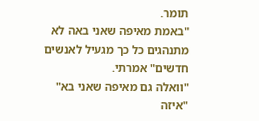תומר.
"באמת מאיפה שאני באה לא מתנהגים כל כך מגעיל לאנשים חדשים" אמרתי.
"וואלה גם מאיפה שאני בא"
"איזה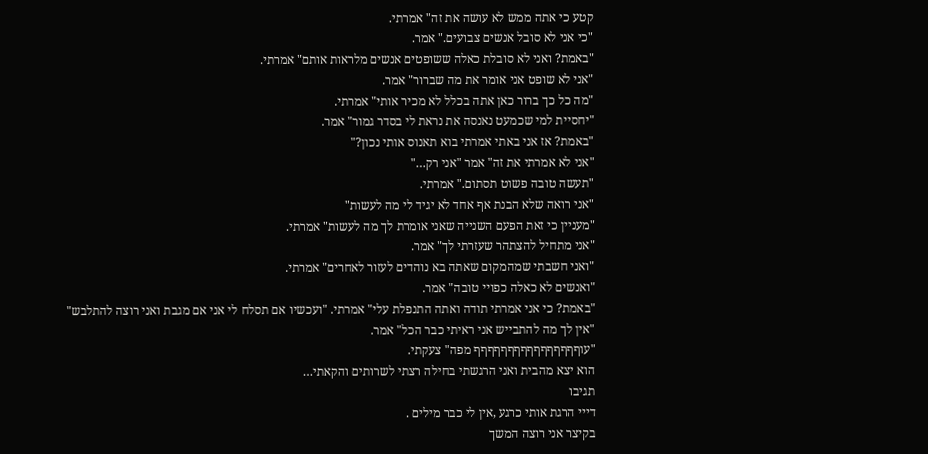קטע כי אתה ממש לא עושה את זה" אמרתי.
"כי אני לא סובל אנשים צבועים." אמר.
"באמת? ואני לא סובלת כאלה ששופטים אנשים מלראות אותם" אמרתי.
"אני לא שופט אני אומר את מה שברור" אמר.
"מה כל כך ברור כאן אתה בכלל לא מכיר אותי" אמרתי.
"יחסיית למי שכמעט נאנסה את נראת לי בסדר גמור" אמר.
"באמת? אז אני באתי אמרתי בוא תאנוס אותי נכון?"
"אני לא אמרתי את זה" אמר "אני רק…"
"תעשה טובה פשוט תסתום." אמרתי.
"אני רואה שלא הבנת אף אחד לא יגיד לי מה לעשות"
"מעניין כי זאת הפעם השנייה שאני אומרת לך מה לעשות" אמרתי.
"אני מתחיל להצתהר שעזרתי לך" אמר.
"ואני חשבתי שמהמקום שאתה בא נוהדים לעזור לאחרים" אמרתי.
"ואנשים לא כאלה כפויי טובה" אמר.
"באמת? כי אני אמרתי תודה ואתה התנפלת עלי" אמרתי. "ועכשיו אם תסלח לי אני אם מגבת ואני רוצה להתלבש"
"אין לך מה להתבייש אני ראיתי כבר הכל" אמר.
"עוףףףףףףףףףףףףףףףף מפה" צעקתי.
הוא יצא מהבית ואני הרגשתי בחילה רצתי לשרותים והקאתי…
תגיבו
דייי הרגת אותי כרגע ,אין לי כבר מילים .
בקיצר אני רוצה המשך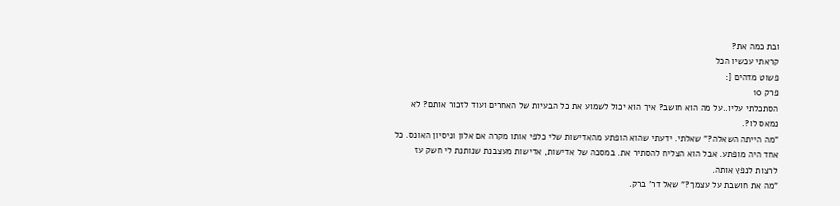ובת כמה את?
קראתי עכשיו הכל
פשוט מדהים [:
פרק 10
הסתכלתי עליו..על מה הוא חושב? איך הוא יכול לשמוע את כל הבעיות של האחרים ועוד לזכור אותם? לא נמאס לו?.
"מה הייתה השאלה?" שאלתי. ידעתי שהוא הופתע מהאדישות שלי כלפי אותו מקרה אם אלון וניסיון האונס. כל אחד היה מופתע. אבל הוא הצליח להסתיר את. במסכה של אדישות, אדישות מעצבנת שנותנת לי חשק עז לרצות לנפץ אותה.
"מה את חושבת על עצמך?" שאל דר' ברק.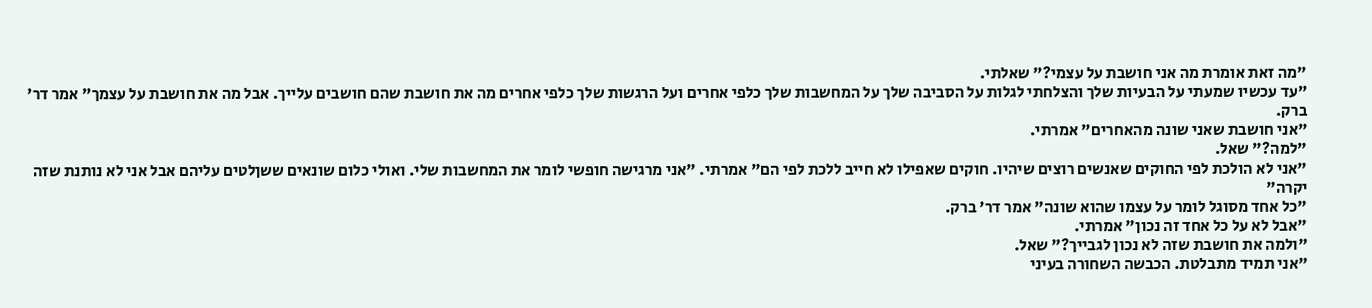"מה זאת אומרת מה אני חושבת על עצמי?" שאלתי.
"עד עכשיו שמעתי על הבעיות שלך והצלחתי לגלות על הסביבה שלך על המחשבות שלך כלפי אחרים ועל הרגשות שלך כלפי אחרים מה את חושבת שהם חושבים עלייך. אבל מה את חושבת על עצמך" אמר דר' ברק.
"אני חושבת שאני שונה מהאחרים" אמרתי.
"למה?" שאל.
"אני לא הולכת לפי החוקים שאנשים רוצים שיהיו. חוקים שאפילו לא חייב ללכת לפי הם" אמרתי. "אני מרגישה חופשי לומר את המחשבות שלי. ואולי כלום שונאים ששןלטים עליהם אבל אני לא נותנת שזה יקרה"
"כל אחד מסוגל לומר על עצמו שהוא שונה" אמר דר' ברק.
"אבל לא על כל אחד זה נכון" אמרתי.
"ולמה את חושבת שזה לא נכון לגבייך?" שאל.
"אני תמיד מתבלטת. הכבשה השחורה בעיני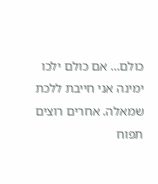כולם… אם כולם ילכו ימינה אני חייבת ללכת שמאלה. אחרים רוצים תפוח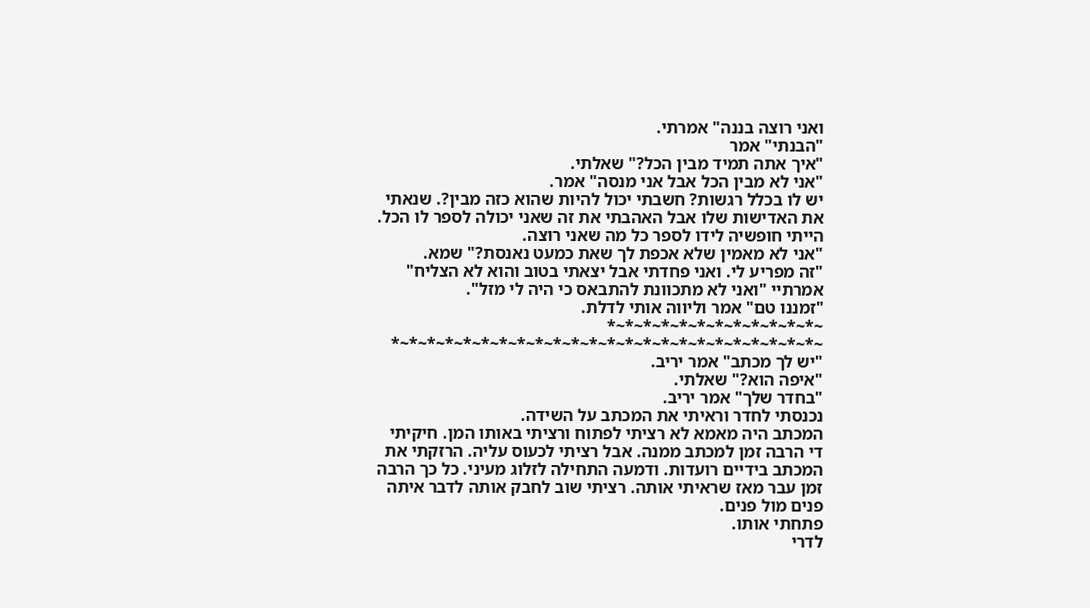ואני רוצה בננה" אמרתי.
"הבנתי" אמר
"איך אתה תמיד מבין הכל?" שאלתי.
"אני לא מבין הכל אבל אני מנסה" אמר.
יש לו בכלל רגשות? חשבתי יכול להיות שהוא כזה מבין?. שנאתי את האדישות שלו אבל האהבתי את זה שאני יכולה לספר לו הכל. הייתי חופשיה לידו לספר כל מה שאני רוצה.
"אני לא מאמין שלא אכפת לך שאת כמעט נאנסת?" שמא.
"זה מפריע לי. ואני פחדתי אבל יצאתי בטוב והוא לא הצליח" אמרתיי "ואני לא מתכוונת להתבאס כי היה לי מזל".
"זמננו טם" אמר וליווה אותי לדלת.
~*~*~*~*~*~*~*~*~*~*~*~* ~*~*~*~*~*~*~*~*~*~*~*~*~*~*~*~*~*~*~*~*~*~*~*~*
"יש לך מכתב" אמר יריב.
"איפה הוא?" שאלתי.
"בחדר שלך" אמר יריב.
נכנסתי לחדר וראיתי את המכתב על השידה.
המכתב היה מאמא לא רציתי לפתוח ורציתי באותו המן. חיקיתי די הרבה זמן למכתב ממנה. אבל רציתי לכעוס עליה. הרזקתי את המכתב בידיים רועדות. ודמעה התחילה לזלוג מעיני. כל כך הרבה זמן עבר מאז שראיתי אותה. רציתי שוב לחבק אותה לדבר איתה פנים מול פנים.
פתחתי אותו.
לדרי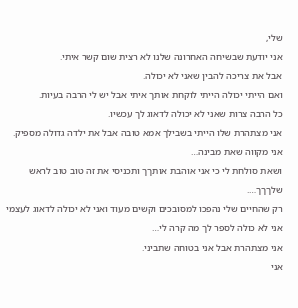שלי,
אני יודעת שבשיחה האחרונה שלנו לא רצית שום קשר איתי.
אבל את צריכה להבין שאני לא יכולה.
ואם הייתי יכולה הייתי לוקחת אותך איתי אבל יש לי הרבה בעיות.
כל הרבה צרות שאני לא יכולה לדאוג לך עכשיו.
אני מצתהרת שלו הייתי בשבילך אמא טובה אבל את ילדה גדולה מספיק.
אני מקווה שאת מבינה…
ושאת סולחת לי כי אני אוהבת אותךך ותכניסי את זה טוב טוב לראש שלךךך….
רק שהחיים שלי נהפכו למסובכים וקשים מעוד ואני לא יכולה לדאוג לעצמי
אני לא כולה לספר לך מה קרה לי…
אני מצתהרת אבל אני בטוחה שתביני.
אני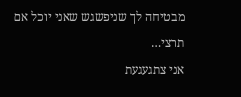מבטיחה לך שניפשגש שאני יוכל אם תרצי…
אני צתגעגעת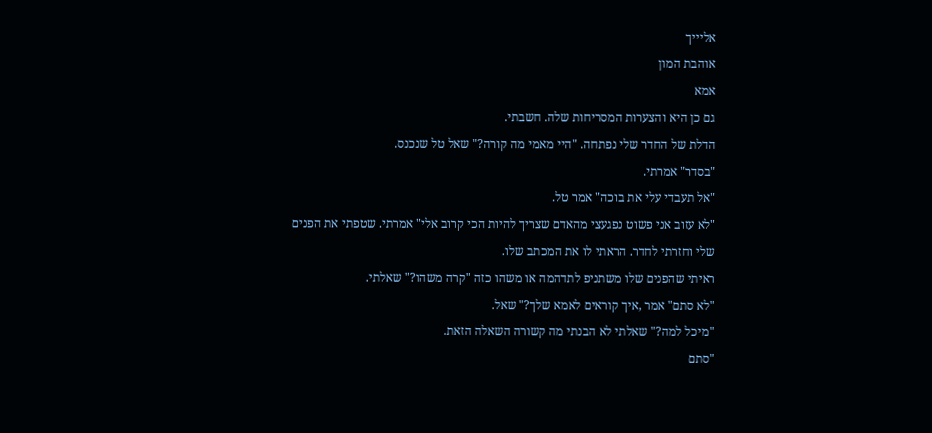אליייך
אוהבת המון
אמא
גם כן היא והצערות המסריחות שלה. חשבתי.
הדלת של החדר שלי נפתחה. "היי מאמי מה קורה?" שאל טל שנכנס.
"בסדר" אמרתי.
"אל תעבדי עלי את בוכה" אמר טל.
"לא עזוב אני פשוט נפגעצי מהאדם שצריך להיות הכי קרוב אלי" אמרתי. שטפתי את הפנים שלי וחזרתי לחדר. הראתי לו את המכתב שלו.
ראיתי שהפנים שלו משתניפ לתדהמה או משהו כזה "קרה משהו?" שאלתי.
"לא סתם" אמר ,איך קוראים לאמא שלך?" שאל.
"מיכל למה?" שאלתי לא הבנתי מה קשורה השאלה הזאת.
"סתם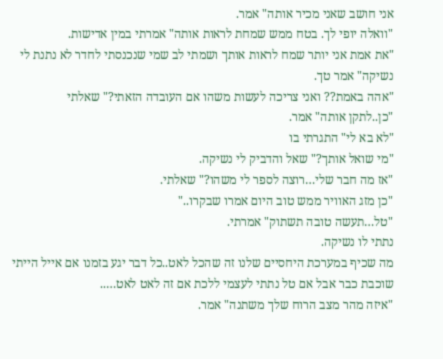אני חושב שאני מכיר אותה" אמר.
"וואלה יופי לך. בטח ממש שמחת לראות אותה" אמרתי במין אדישות.
"את אמת אני יותר שמח לראות אותך ושמתי לב שמי שנכנסתי לחדר לא נתנת לי נשיקה" אמר טך.
"אהה באמת?? ואני צריכה לעשות משהו אם העובדה הזאתי?" שאלתי
"כן..לתקן אותה" אמר.
"לא בא לי" התגרתי בו
"מי שואל אותך?" שאל והדביק לי נשיקה.
"אז מה חבר שלי…רוצה לספר לי משהו?" שאלתי.
"כן מזג האוויר ממש טוב היום אמרו שבקרו.."
"טל…תעשה טובה תשתוק" אמרתי.
נתתי לו נשיקה.
מה שכיף במערכת היחסיים שלנו זה שהכל לאט..כל דבר יגע בזמנו אם אייל הייתי שוכבת כבר אבל אם טל נתתי לעצמי ללכת אם זה לאט לאט…..
"איזה מהר מצב הרוח שלך משתנה" אמר.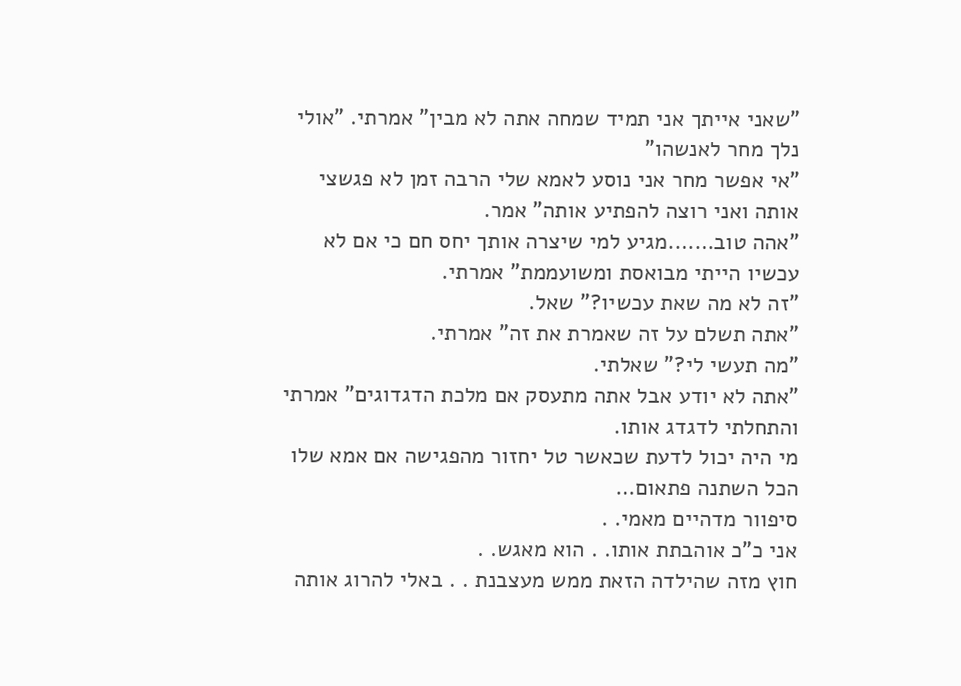"שאני אייתך אני תמיד שמחה אתה לא מבין" אמרתי. "אולי נלך מחר לאנשהו"
"אי אפשר מחר אני נוסע לאמא שלי הרבה זמן לא פגשצי אותה ואני רוצה להפתיע אותה" אמר.
"אהה טוב…….מגיע למי שיצרה אותך יחס חם כי אם לא עכשיו הייתי מבואסת ומשועממת" אמרתי.
"זה לא מה שאת עכשיו?" שאל.
"אתה תשלם על זה שאמרת את זה" אמרתי.
"מה תעשי לי?" שאלתי.
"אתה לא יודע אבל אתה מתעסק אם מלכת הדגדוגים" אמרתי והתחלתי לדגדג אותו.
מי היה יכול לדעת שכאשר טל יחזור מהפגישה אם אמא שלו הכל השתנה פתאום…
סיפוור מדהיים מאמי. .
אני כ"כ אוהבתת אותו. . הוא מאגש. .
חוץ מזה שהילדה הזאת ממש מעצבנת . . באלי להרוג אותה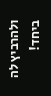ולהרביץ לה ביחד!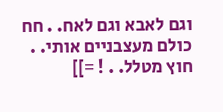וגם לאבא וגם לאח. . חח כולם מעצבניים אותי. . חוץ מטלל. . ! =]]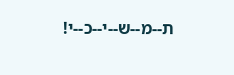ת--מ--ש--י--כ--י!